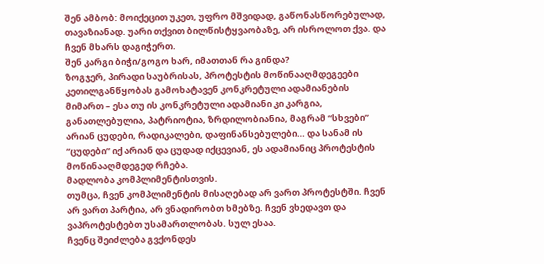შენ ამბობ: მოიქეცით უკეთ, უფრო მშვიდად, გაწონასწორებულად, თავაზიანად. უარი თქვით ბილწისტყვაობაზე, არ ისროლოთ ქვა. და ჩვენ მხარს დაგიჭერთ.
შენ კარგი ბიჭი/გოგო ხარ, იმათთან რა გინდა?
ზოგჯერ, პირადი საუბრისას, პროტესტის მოწინააღმდეგეები კეთილგანწყობას გამოხატავენ კონკრეტული ადამიანების მიმართ – ესა თუ ის კონკრეტული ადამიანი კი კარგია, განათლებულია, პატრიოტია, ზრდილობიანია, მაგრამ “სხვები” არიან ცუდები, რადიკალები, დაფინანსებულები… და სანამ ის “ცუდები” იქ არიან და ცუდად იქცევიან, ეს ადამიანიც პროტესტის მოწინააღმდეგედ რჩება.
მადლობა კომპლიმენტისთვის.
თუმცა, ჩვენ კომპლიმენტის მისაღებად არ ვართ პროტესტში. ჩვენ არ ვართ პარტია, არ ვნადირობთ ხმებზე. ჩვენ ვხედავთ და ვაპროტესტებთ უსამართლობას. სულ ესაა.
ჩვენც შეიძლება გვქონდეს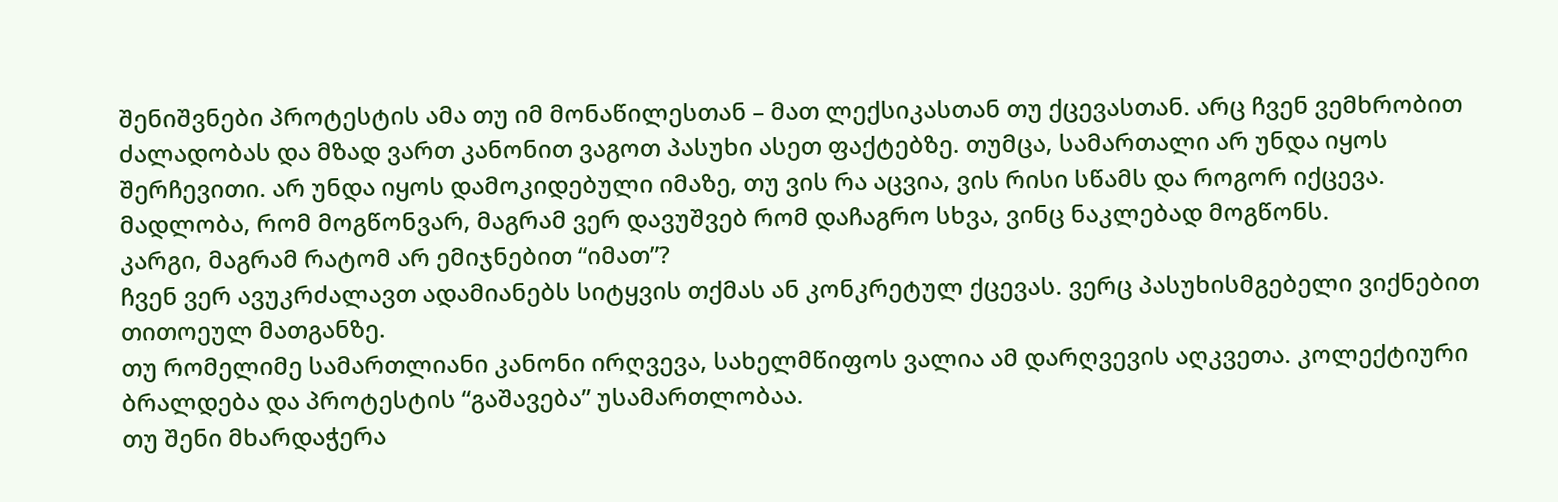შენიშვნები პროტესტის ამა თუ იმ მონაწილესთან – მათ ლექსიკასთან თუ ქცევასთან. არც ჩვენ ვემხრობით ძალადობას და მზად ვართ კანონით ვაგოთ პასუხი ასეთ ფაქტებზე. თუმცა, სამართალი არ უნდა იყოს შერჩევითი. არ უნდა იყოს დამოკიდებული იმაზე, თუ ვის რა აცვია, ვის რისი სწამს და როგორ იქცევა.
მადლობა, რომ მოგწონვარ, მაგრამ ვერ დავუშვებ რომ დაჩაგრო სხვა, ვინც ნაკლებად მოგწონს.
კარგი, მაგრამ რატომ არ ემიჯნებით “იმათ”?
ჩვენ ვერ ავუკრძალავთ ადამიანებს სიტყვის თქმას ან კონკრეტულ ქცევას. ვერც პასუხისმგებელი ვიქნებით თითოეულ მათგანზე.
თუ რომელიმე სამართლიანი კანონი ირღვევა, სახელმწიფოს ვალია ამ დარღვევის აღკვეთა. კოლექტიური ბრალდება და პროტესტის “გაშავება” უსამართლობაა.
თუ შენი მხარდაჭერა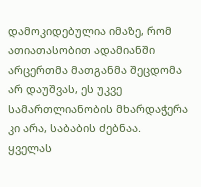დამოკიდებულია იმაზე, რომ ათიათასობით ადამიანში არცერთმა მათგანმა შეცდომა არ დაუშვას, ეს უკვე სამართლიანობის მხარდაჭერა კი არა, საბაბის ძებნაა.
ყველას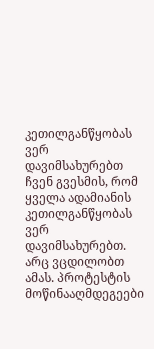კეთილგანწყობას ვერ დავიმსახურებთ
ჩვენ გვესმის, რომ ყველა ადამიანის კეთილგანწყობას ვერ დავიმსახურებთ. არც ვცდილობთ ამას. პროტესტის მოწინააღმდეგეები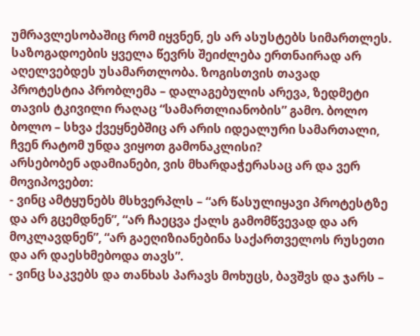უმრავლესობაშიც რომ იყვნენ, ეს არ ასუსტებს სიმართლეს.
საზოგადოების ყველა წევრს შეიძლება ერთნაირად არ აღელვებდეს უსამართლობა. ზოგისთვის თავად პროტესტია პრობლემა – დალაგებულის არევა, ზედმეტი თავის ტკივილი რაღაც “სამართლიანობის” გამო. ბოლო ბოლო – სხვა ქვეყნებშიც არ არის იდეალური სამართალი, ჩვენ რატომ უნდა ვიყოთ გამონაკლისი?
არსებობენ ადამიანები, ვის მხარდაჭერასაც არ და ვერ მოვიპოვებთ:
- ვინც ამტყუნებს მსხვერპლს – “არ წასულიყავი პროტესტზე და არ გცემდნენ”, “არ ჩაეცვა ქალს გამომწვევად და არ მოკლავდნენ”, “არ გაეღიზიანებინა საქართველოს რუსეთი და არ დაესხმებოდა თავს”.
- ვინც საკვებს და თანხას პარავს მოხუცს, ბავშვს და ჯარს –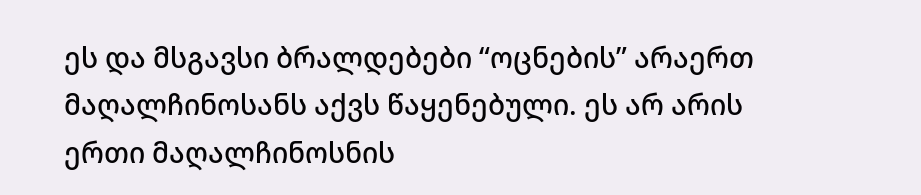ეს და მსგავსი ბრალდებები “ოცნების” არაერთ მაღალჩინოსანს აქვს წაყენებული. ეს არ არის ერთი მაღალჩინოსნის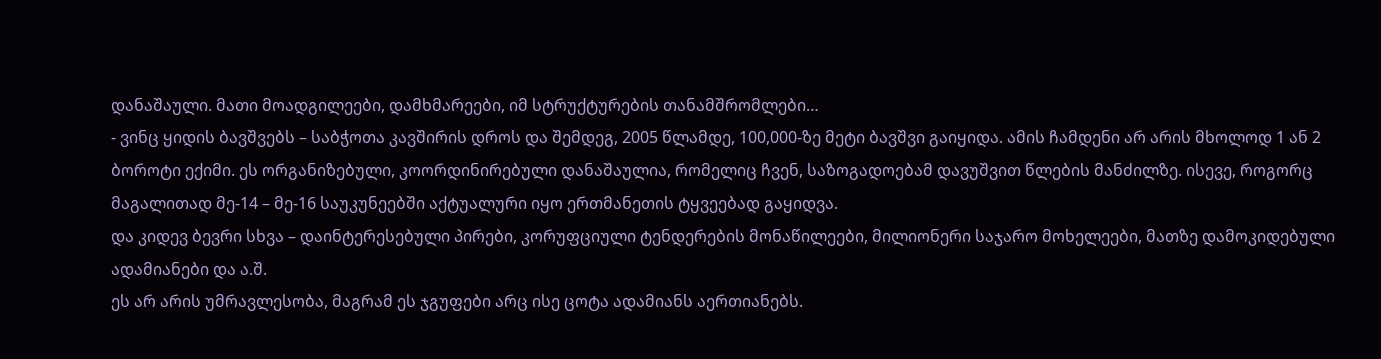დანაშაული. მათი მოადგილეები, დამხმარეები, იმ სტრუქტურების თანამშრომლები…
- ვინც ყიდის ბავშვებს – საბჭოთა კავშირის დროს და შემდეგ, 2005 წლამდე, 100,000-ზე მეტი ბავშვი გაიყიდა. ამის ჩამდენი არ არის მხოლოდ 1 ან 2 ბოროტი ექიმი. ეს ორგანიზებული, კოორდინირებული დანაშაულია, რომელიც ჩვენ, საზოგადოებამ დავუშვით წლების მანძილზე. ისევე, როგორც მაგალითად მე-14 – მე-16 საუკუნეებში აქტუალური იყო ერთმანეთის ტყვეებად გაყიდვა.
და კიდევ ბევრი სხვა – დაინტერესებული პირები, კორუფციული ტენდერების მონაწილეები, მილიონერი საჯარო მოხელეები, მათზე დამოკიდებული ადამიანები და ა.შ.
ეს არ არის უმრავლესობა, მაგრამ ეს ჯგუფები არც ისე ცოტა ადამიანს აერთიანებს.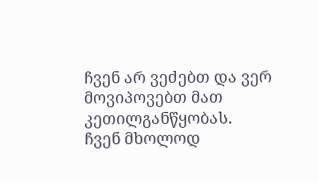ჩვენ არ ვეძებთ და ვერ მოვიპოვებთ მათ კეთილგანწყობას.
ჩვენ მხოლოდ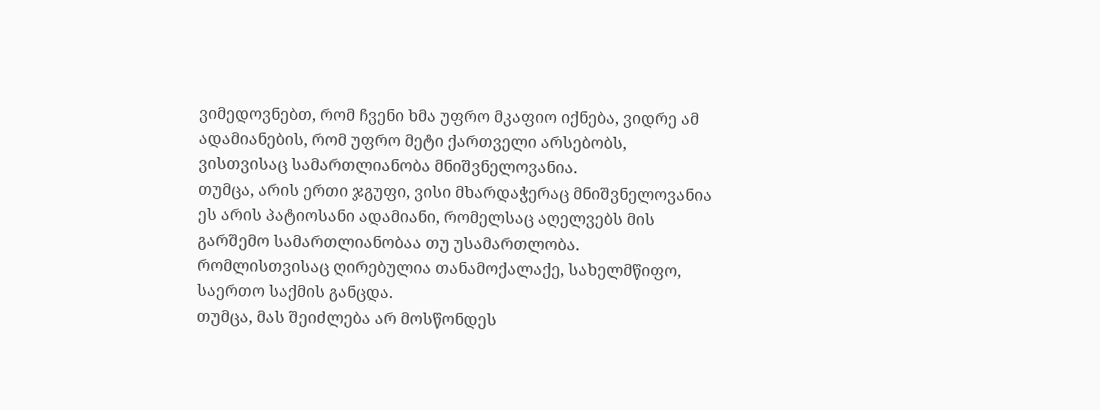ვიმედოვნებთ, რომ ჩვენი ხმა უფრო მკაფიო იქნება, ვიდრე ამ ადამიანების, რომ უფრო მეტი ქართველი არსებობს, ვისთვისაც სამართლიანობა მნიშვნელოვანია.
თუმცა, არის ერთი ჯგუფი, ვისი მხარდაჭერაც მნიშვნელოვანია
ეს არის პატიოსანი ადამიანი, რომელსაც აღელვებს მის გარშემო სამართლიანობაა თუ უსამართლობა. რომლისთვისაც ღირებულია თანამოქალაქე, სახელმწიფო, საერთო საქმის განცდა.
თუმცა, მას შეიძლება არ მოსწონდეს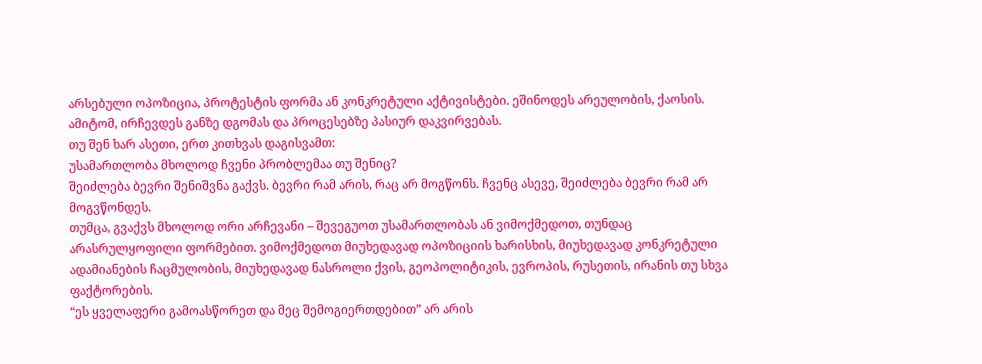არსებული ოპოზიცია, პროტესტის ფორმა ან კონკრეტული აქტივისტები. ეშინოდეს არეულობის, ქაოსის. ამიტომ, ირჩევდეს განზე დგომას და პროცესებზე პასიურ დაკვირვებას.
თუ შენ ხარ ასეთი, ერთ კითხვას დაგისვამთ:
უსამართლობა მხოლოდ ჩვენი პრობლემაა თუ შენიც?
შეიძლება ბევრი შენიშვნა გაქვს. ბევრი რამ არის, რაც არ მოგწონს. ჩვენც ასევე, შეიძლება ბევრი რამ არ მოგვწონდეს.
თუმცა, გვაქვს მხოლოდ ორი არჩევანი – შევეგუოთ უსამართლობას ან ვიმოქმედოთ, თუნდაც არასრულყოფილი ფორმებით. ვიმოქმედოთ მიუხედავად ოპოზიციის ხარისხის, მიუხედავად კონკრეტული ადამიანების ჩაცმულობის, მიუხედავად ნასროლი ქვის, გეოპოლიტიკის, ევროპის, რუსეთის, ირანის თუ სხვა ფაქტორების.
“ეს ყველაფერი გამოასწორეთ და მეც შემოგიერთდებით” არ არის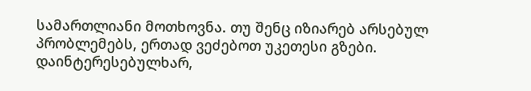სამართლიანი მოთხოვნა. თუ შენც იზიარებ არსებულ პრობლემებს, ერთად ვეძებოთ უკეთესი გზები.
დაინტერესებულხარ,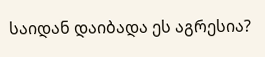საიდან დაიბადა ეს აგრესია?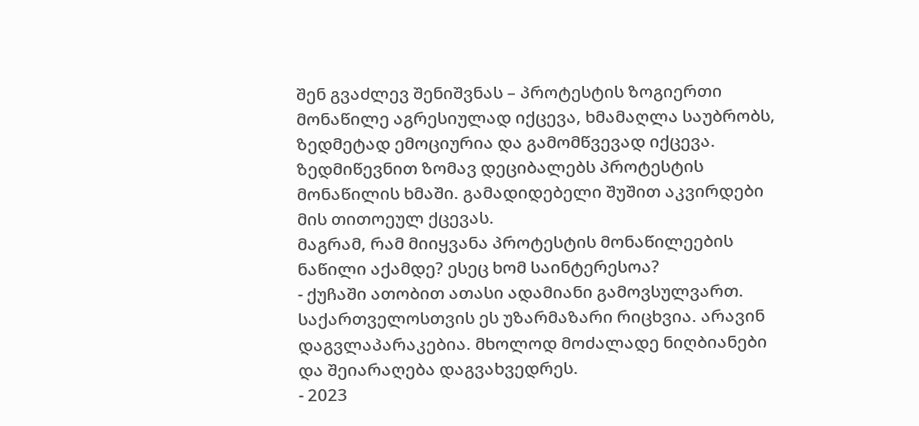შენ გვაძლევ შენიშვნას – პროტესტის ზოგიერთი მონაწილე აგრესიულად იქცევა, ხმამაღლა საუბრობს, ზედმეტად ემოციურია და გამომწვევად იქცევა.
ზედმიწევნით ზომავ დეციბალებს პროტესტის მონაწილის ხმაში. გამადიდებელი შუშით აკვირდები მის თითოეულ ქცევას.
მაგრამ, რამ მიიყვანა პროტესტის მონაწილეების ნაწილი აქამდე? ესეც ხომ საინტერესოა?
- ქუჩაში ათობით ათასი ადამიანი გამოვსულვართ. საქართველოსთვის ეს უზარმაზარი რიცხვია. არავინ დაგვლაპარაკებია. მხოლოდ მოძალადე ნიღბიანები და შეიარაღება დაგვახვედრეს.
- 2023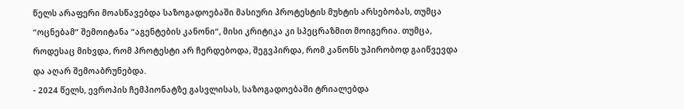წელს არაფერი მოასწავებდა საზოგადოებაში მასიური პროტესტის მუხტის არსებობას, თუმცა “ოცნებამ” შემოიტანა “აგენტების კანონი“, მისი კრიტიკა კი სპეცრაზმით მოიგერია. თუმცა, როდესაც მიხვდა, რომ პროტესტი არ ჩერდებოდა, შეგვპირდა, რომ კანონს უპირობოდ გაიწვევდა და აღარ შემოაბრუნებდა.
- 2024 წელს, ევროპის ჩემპიონატზე გასვლისას, საზოგადოებაში ტრიალებდა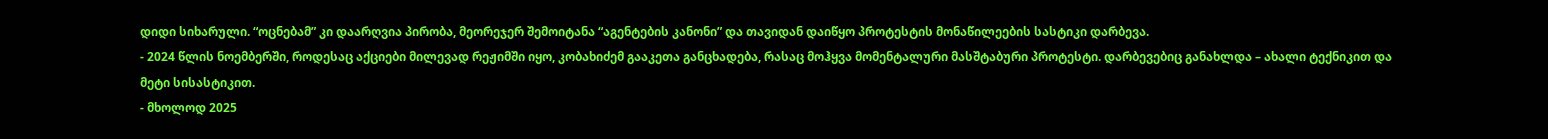დიდი სიხარული. “ოცნებამ” კი დაარღვია პირობა, მეორეჯერ შემოიტანა “აგენტების კანონი” და თავიდან დაიწყო პროტესტის მონაწილეების სასტიკი დარბევა.
- 2024 წლის ნოემბერში, როდესაც აქციები მილევად რეჟიმში იყო, კობახიძემ გააკეთა განცხადება, რასაც მოჰყვა მომენტალური მასშტაბური პროტესტი. დარბევებიც განახლდა – ახალი ტექნიკით და მეტი სისასტიკით.
- მხოლოდ 2025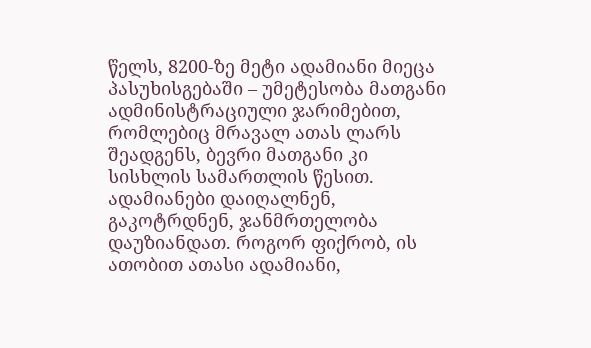წელს, 8200-ზე მეტი ადამიანი მიეცა პასუხისგებაში – უმეტესობა მათგანი ადმინისტრაციული ჯარიმებით, რომლებიც მრავალ ათას ლარს შეადგენს, ბევრი მათგანი კი სისხლის სამართლის წესით.
ადამიანები დაიღალნენ, გაკოტრდნენ, ჯანმრთელობა დაუზიანდათ. როგორ ფიქრობ, ის ათობით ათასი ადამიანი,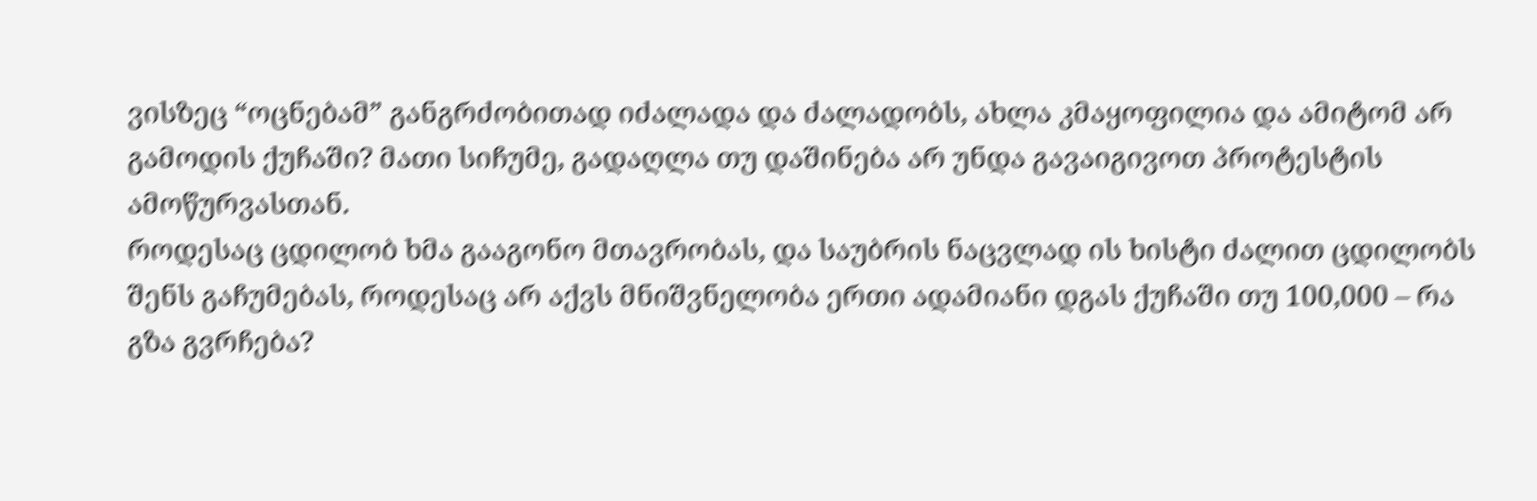ვისზეც “ოცნებამ” განგრძობითად იძალადა და ძალადობს, ახლა კმაყოფილია და ამიტომ არ გამოდის ქუჩაში? მათი სიჩუმე, გადაღლა თუ დაშინება არ უნდა გავაიგივოთ პროტესტის ამოწურვასთან.
როდესაც ცდილობ ხმა გააგონო მთავრობას, და საუბრის ნაცვლად ის ხისტი ძალით ცდილობს შენს გაჩუმებას, როდესაც არ აქვს მნიშვნელობა ერთი ადამიანი დგას ქუჩაში თუ 100,000 – რა გზა გვრჩება?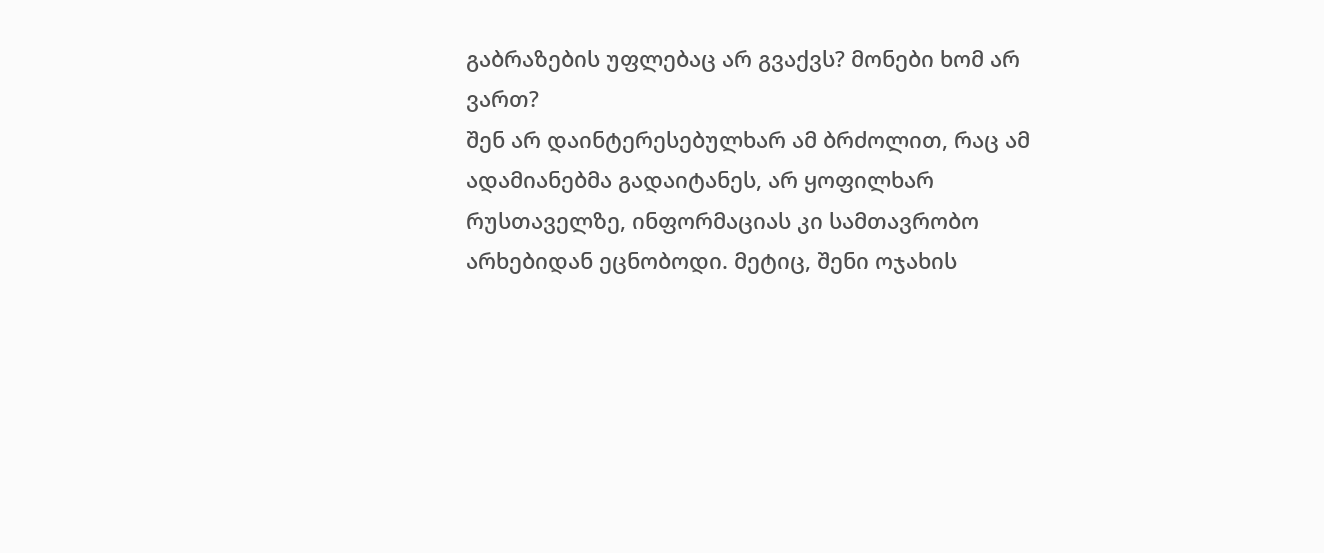გაბრაზების უფლებაც არ გვაქვს? მონები ხომ არ ვართ?
შენ არ დაინტერესებულხარ ამ ბრძოლით, რაც ამ ადამიანებმა გადაიტანეს, არ ყოფილხარ რუსთაველზე, ინფორმაციას კი სამთავრობო არხებიდან ეცნობოდი. მეტიც, შენი ოჯახის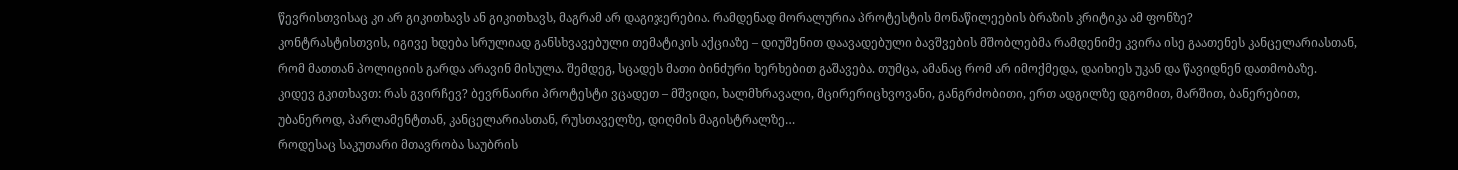წევრისთვისაც კი არ გიკითხავს ან გიკითხავს, მაგრამ არ დაგიჯერებია. რამდენად მორალურია პროტესტის მონაწილეების ბრაზის კრიტიკა ამ ფონზე?
კონტრასტისთვის, იგივე ხდება სრულიად განსხვავებული თემატიკის აქციაზე – დიუშენით დაავადებული ბავშვების მშობლებმა რამდენიმე კვირა ისე გაათენეს კანცელარიასთან, რომ მათთან პოლიციის გარდა არავინ მისულა. შემდეგ, სცადეს მათი ბინძური ხერხებით გაშავება. თუმცა, ამანაც რომ არ იმოქმედა, დაიხიეს უკან და წავიდნენ დათმობაზე.
კიდევ გკითხავთ: რას გვირჩევ? ბევრნაირი პროტესტი ვცადეთ – მშვიდი, ხალმხრავალი, მცირერიცხვოვანი, განგრძობითი, ერთ ადგილზე დგომით, მარშით, ბანერებით, უბანეროდ, პარლამენტთან, კანცელარიასთან, რუსთაველზე, დიღმის მაგისტრალზე…
როდესაც საკუთარი მთავრობა საუბრის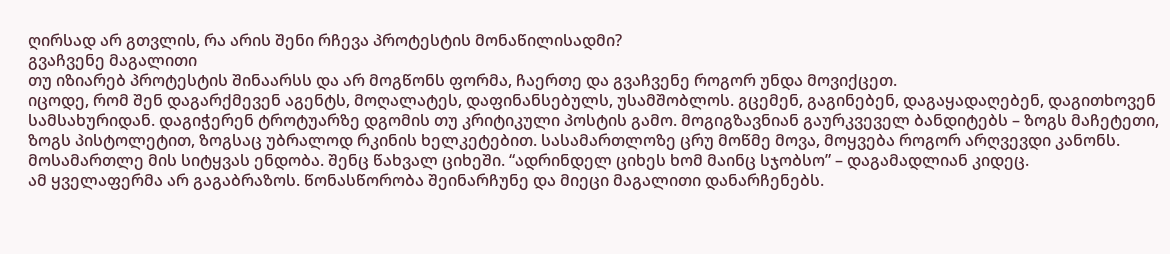ღირსად არ გთვლის, რა არის შენი რჩევა პროტესტის მონაწილისადმი?
გვაჩვენე მაგალითი
თუ იზიარებ პროტესტის შინაარსს და არ მოგწონს ფორმა, ჩაერთე და გვაჩვენე როგორ უნდა მოვიქცეთ.
იცოდე, რომ შენ დაგარქმევენ აგენტს, მოღალატეს, დაფინანსებულს, უსამშობლოს. გცემენ, გაგინებენ, დაგაყადაღებენ, დაგითხოვენ სამსახურიდან. დაგიჭერენ ტროტუარზე დგომის თუ კრიტიკული პოსტის გამო. მოგიგზავნიან გაურკვეველ ბანდიტებს – ზოგს მაჩეტეთი, ზოგს პისტოლეტით, ზოგსაც უბრალოდ რკინის ხელკეტებით. სასამართლოზე ცრუ მოწმე მოვა, მოყვება როგორ არღვევდი კანონს. მოსამართლე მის სიტყვას ენდობა. შენც წახვალ ციხეში. “ადრინდელ ციხეს ხომ მაინც სჯობსო” – დაგამადლიან კიდეც.
ამ ყველაფერმა არ გაგაბრაზოს. წონასწორობა შეინარჩუნე და მიეცი მაგალითი დანარჩენებს.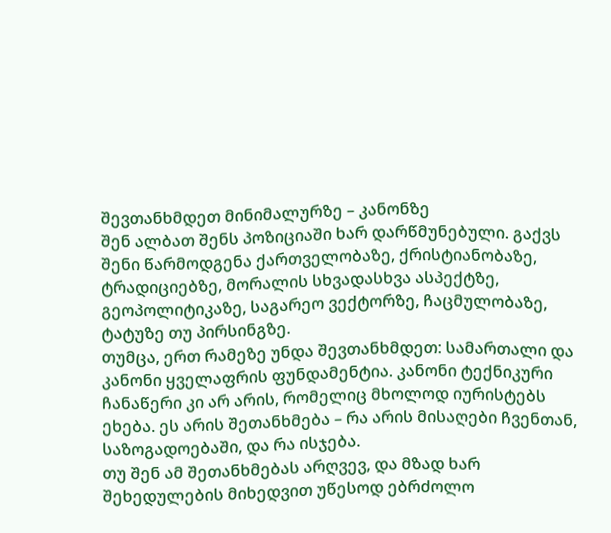შევთანხმდეთ მინიმალურზე – კანონზე
შენ ალბათ შენს პოზიციაში ხარ დარწმუნებული. გაქვს შენი წარმოდგენა ქართველობაზე, ქრისტიანობაზე, ტრადიციებზე, მორალის სხვადასხვა ასპექტზე, გეოპოლიტიკაზე, საგარეო ვექტორზე, ჩაცმულობაზე, ტატუზე თუ პირსინგზე.
თუმცა, ერთ რამეზე უნდა შევთანხმდეთ: სამართალი და კანონი ყველაფრის ფუნდამენტია. კანონი ტექნიკური ჩანაწერი კი არ არის, რომელიც მხოლოდ იურისტებს ეხება. ეს არის შეთანხმება – რა არის მისაღები ჩვენთან, საზოგადოებაში, და რა ისჯება.
თუ შენ ამ შეთანხმებას არღვევ, და მზად ხარ შეხედულების მიხედვით უწესოდ ებრძოლო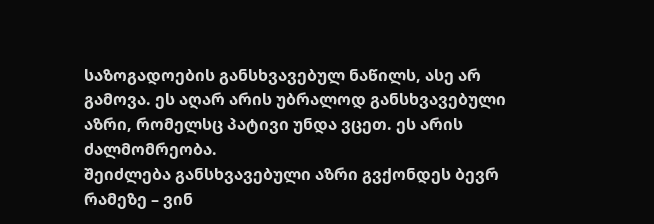საზოგადოების განსხვავებულ ნაწილს, ასე არ გამოვა. ეს აღარ არის უბრალოდ განსხვავებული აზრი, რომელსც პატივი უნდა ვცეთ. ეს არის ძალმომრეობა.
შეიძლება განსხვავებული აზრი გვქონდეს ბევრ რამეზე – ვინ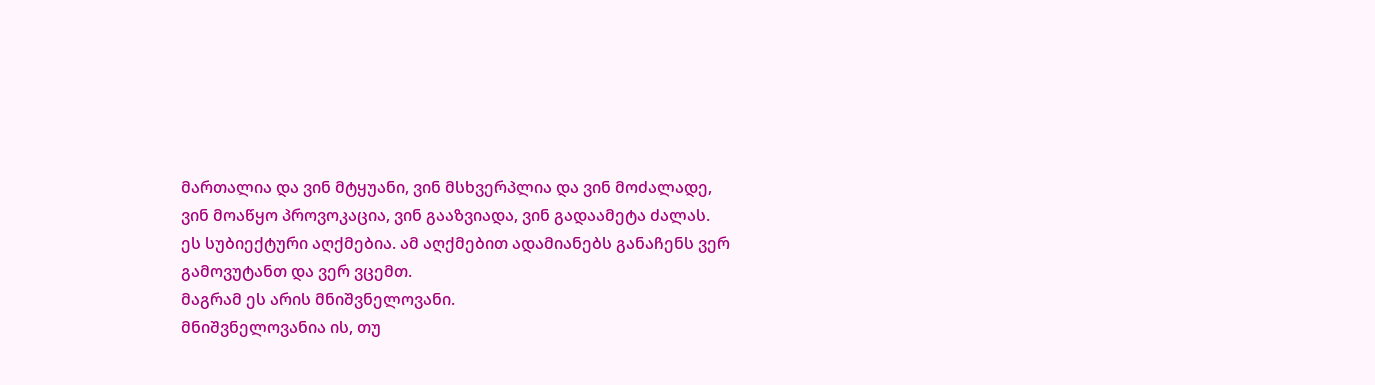მართალია და ვინ მტყუანი, ვინ მსხვერპლია და ვინ მოძალადე, ვინ მოაწყო პროვოკაცია, ვინ გააზვიადა, ვინ გადაამეტა ძალას. ეს სუბიექტური აღქმებია. ამ აღქმებით ადამიანებს განაჩენს ვერ გამოვუტანთ და ვერ ვცემთ.
მაგრამ ეს არის მნიშვნელოვანი.
მნიშვნელოვანია ის, თუ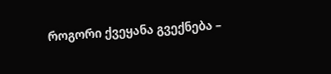როგორი ქვეყანა გვექნება –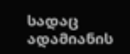სადაც ადამიანის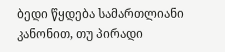ბედი წყდება სამართლიანი კანონით, თუ პირადი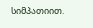სიმპათიით.